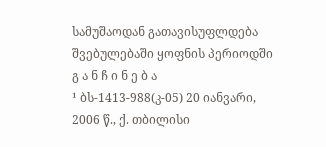სამუშაოდან გათავისუფლდება შვებულებაში ყოფნის პერიოდში
გ ა ნ ჩ ი ნ ე ბ ა
¹ ბს-1413-988(კ-05) 20 იანვარი, 2006 წ., ქ. თბილისი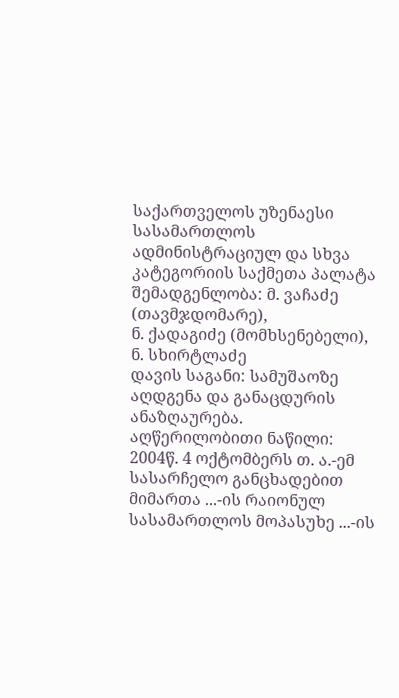საქართველოს უზენაესი სასამართლოს ადმინისტრაციულ და სხვა კატეგორიის საქმეთა პალატა
შემადგენლობა: მ. ვაჩაძე (თავმჯდომარე),
ნ. ქადაგიძე (მომხსენებელი),
ნ. სხირტლაძე
დავის საგანი: სამუშაოზე აღდგენა და განაცდურის ანაზღაურება.
აღწერილობითი ნაწილი:
2004წ. 4 ოქტომბერს თ. ა.-ემ სასარჩელო განცხადებით მიმართა ...-ის რაიონულ სასამართლოს მოპასუხე ...-ის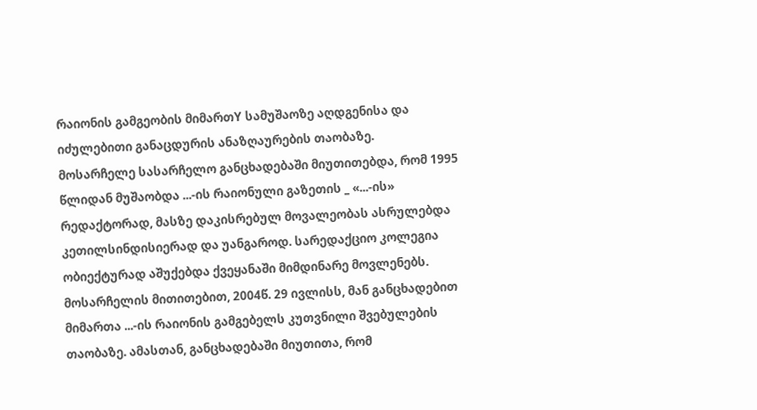რაიონის გამგეობის მიმართY სამუშაოზე აღდგენისა და იძულებითი განაცდურის ანაზღაურების თაობაზე.
მოსარჩელე სასარჩელო განცხადებაში მიუთითებდა, რომ 1995 წლიდან მუშაობდა ...-ის რაიონული გაზეთის _ «...-ის» რედაქტორად, მასზე დაკისრებულ მოვალეობას ასრულებდა კეთილსინდისიერად და უანგაროდ. სარედაქციო კოლეგია ობიექტურად აშუქებდა ქვეყანაში მიმდინარე მოვლენებს.
მოსარჩელის მითითებით, 2004წ. 29 ივლისს, მან განცხადებით მიმართა ...-ის რაიონის გამგებელს კუთვნილი შვებულების თაობაზე. ამასთან, განცხადებაში მიუთითა, რომ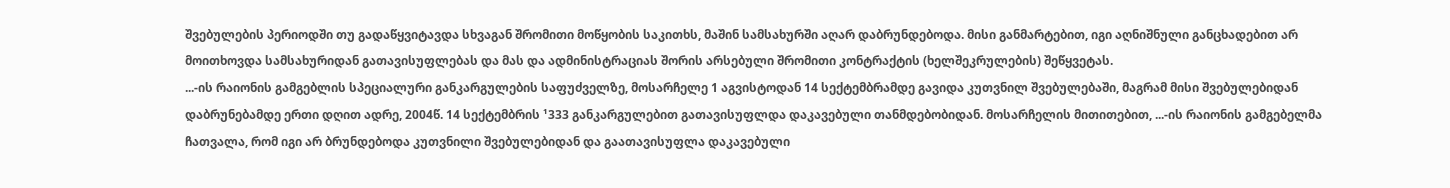შვებულების პერიოდში თუ გადაწყვიტავდა სხვაგან შრომითი მოწყობის საკითხს, მაშინ სამსახურში აღარ დაბრუნდებოდა. მისი განმარტებით, იგი აღნიშნული განცხადებით არ მოითხოვდა სამსახურიდან გათავისუფლებას და მას და ადმინისტრაციას შორის არსებული შრომითი კონტრაქტის (ხელშეკრულების) შეწყვეტას.
...-ის რაიონის გამგებლის სპეციალური განკარგულების საფუძველზე, მოსარჩელე 1 აგვისტოდან 14 სექტემბრამდე გავიდა კუთვნილ შვებულებაში, მაგრამ მისი შვებულებიდან დაბრუნებამდე ერთი დღით ადრე, 2004წ. 14 სექტემბრის ¹333 განკარგულებით გათავისუფლდა დაკავებული თანმდებობიდან. მოსარჩელის მითითებით, ...-ის რაიონის გამგებელმა ჩათვალა, რომ იგი არ ბრუნდებოდა კუთვნილი შვებულებიდან და გაათავისუფლა დაკავებული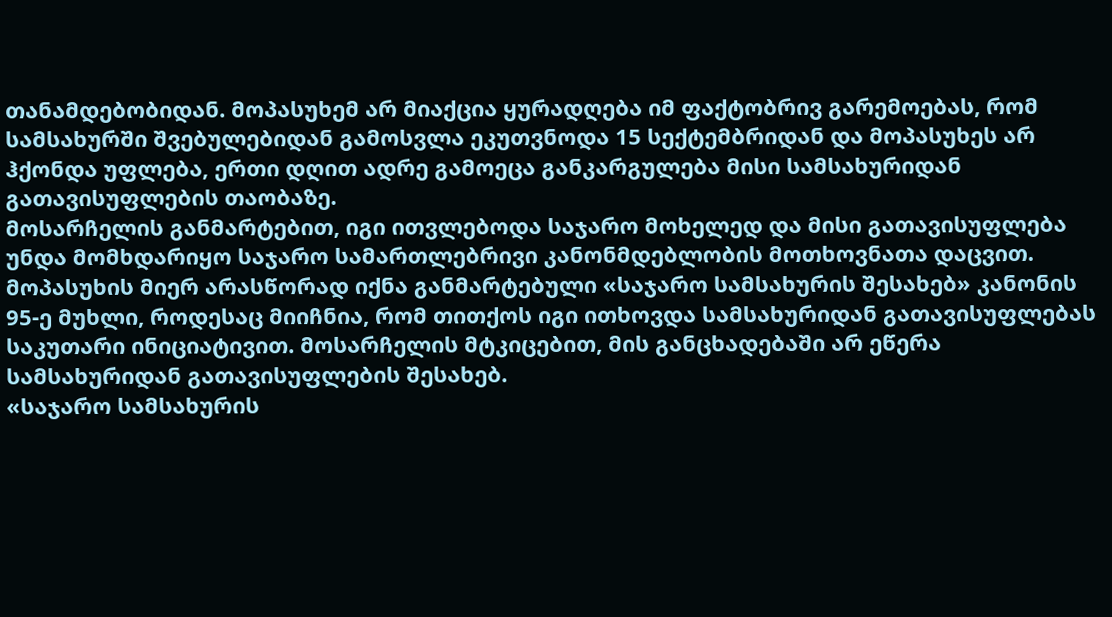თანამდებობიდან. მოპასუხემ არ მიაქცია ყურადღება იმ ფაქტობრივ გარემოებას, რომ სამსახურში შვებულებიდან გამოსვლა ეკუთვნოდა 15 სექტემბრიდან და მოპასუხეს არ ჰქონდა უფლება‚ ერთი დღით ადრე გამოეცა განკარგულება მისი სამსახურიდან გათავისუფლების თაობაზე.
მოსარჩელის განმარტებით, იგი ითვლებოდა საჯარო მოხელედ და მისი გათავისუფლება უნდა მომხდარიყო საჯარო სამართლებრივი კანონმდებლობის მოთხოვნათა დაცვით. მოპასუხის მიერ არასწორად იქნა განმარტებული «საჯარო სამსახურის შესახებ» კანონის 95-ე მუხლი, როდესაც მიიჩნია, რომ თითქოს იგი ითხოვდა სამსახურიდან გათავისუფლებას საკუთარი ინიციატივით. მოსარჩელის მტკიცებით, მის განცხადებაში არ ეწერა სამსახურიდან გათავისუფლების შესახებ.
«საჯარო სამსახურის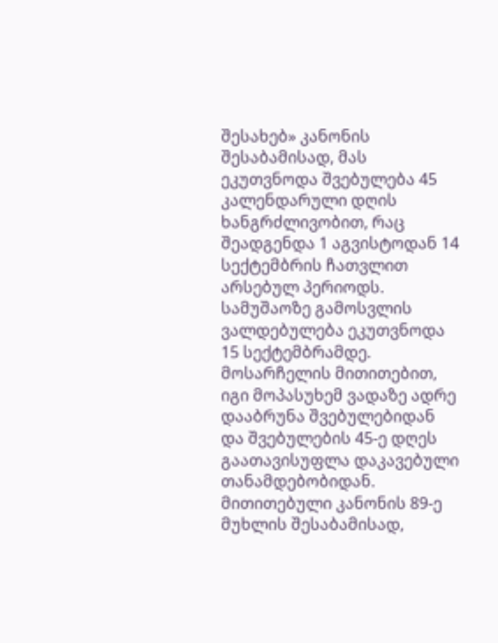შესახებ» კანონის შესაბამისად, მას ეკუთვნოდა შვებულება 45 კალენდარული დღის ხანგრძლივობით, რაც შეადგენდა 1 აგვისტოდან 14 სექტემბრის ჩათვლით არსებულ პერიოდს. სამუშაოზე გამოსვლის ვალდებულება ეკუთვნოდა 15 სექტემბრამდე. მოსარჩელის მითითებით, იგი მოპასუხემ ვადაზე ადრე დააბრუნა შვებულებიდან და შვებულების 45-ე დღეს გაათავისუფლა დაკავებული თანამდებობიდან. მითითებული კანონის 89-ე მუხლის შესაბამისად,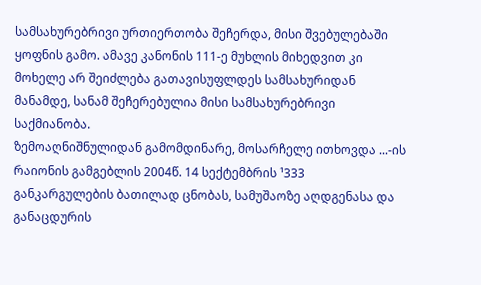სამსახურებრივი ურთიერთობა შეჩერდა, მისი შვებულებაში ყოფნის გამო. ამავე კანონის 111-ე მუხლის მიხედვით კი მოხელე არ შეიძლება გათავისუფლდეს სამსახურიდან მანამდე, სანამ შეჩერებულია მისი სამსახურებრივი საქმიანობა.
ზემოაღნიშნულიდან გამომდინარე, მოსარჩელე ითხოვდა ...-ის რაიონის გამგებლის 2004წ. 14 სექტემბრის ¹333 განკარგულების ბათილად ცნობას, სამუშაოზე აღდგენასა და განაცდურის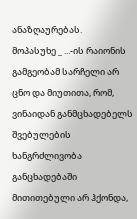ანაზღაურებას.
მოპასუხე _ ...-ის რაიონის გამგეობამ სარჩელი არ ცნო და მიუთითა, რომ, ვინაიდან განმცხადებელს შვებულების ხანგრძლივობა განცხადებაში მითითებული არ ჰქონდა,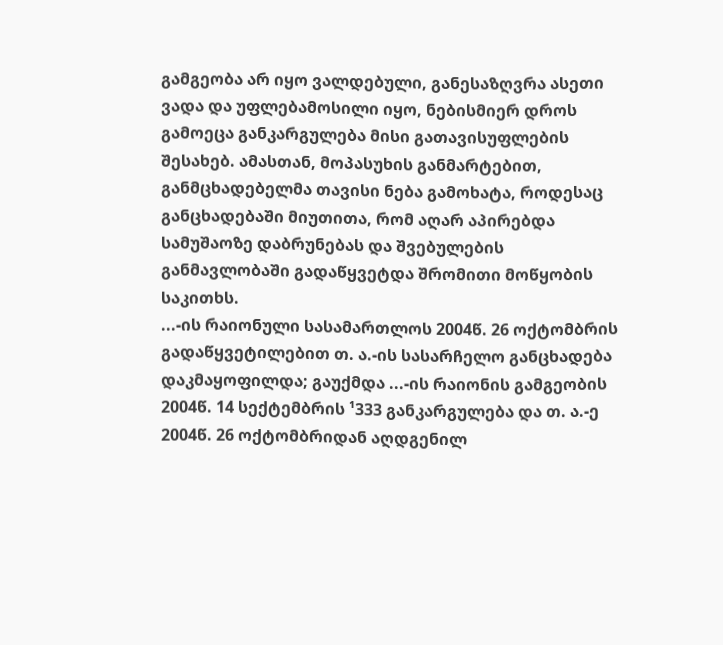გამგეობა არ იყო ვალდებული, განესაზღვრა ასეთი ვადა და უფლებამოსილი იყო, ნებისმიერ დროს გამოეცა განკარგულება მისი გათავისუფლების შესახებ. ამასთან, მოპასუხის განმარტებით, განმცხადებელმა თავისი ნება გამოხატა, როდესაც განცხადებაში მიუთითა, რომ აღარ აპირებდა სამუშაოზე დაბრუნებას და შვებულების განმავლობაში გადაწყვეტდა შრომითი მოწყობის საკითხს.
...-ის რაიონული სასამართლოს 2004წ. 26 ოქტომბრის გადაწყვეტილებით თ. ა.-ის სასარჩელო განცხადება დაკმაყოფილდა; გაუქმდა ...-ის რაიონის გამგეობის 2004წ. 14 სექტემბრის ¹333 განკარგულება და თ. ა.-ე 2004წ. 26 ოქტომბრიდან აღდგენილ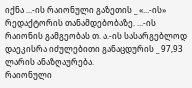იქნა ...-ის რაიონული გაზეთის _ «...-ის» რედაქტორის თანამდებობაზე. ...-ის რაიონის გამგეობას თ. ა.-ის სასარგებლოდ დაეკისრა იძულებითი განაცდურის _ 97,93 ლარის ანაზღაურება.
რაიონული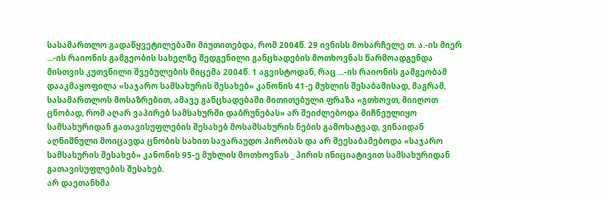სასამართლო გადაწყვეტილებაში მიუთითებდა, რომ 2004წ. 29 ივნისს მოსარჩელე თ. ა.-ის მიერ ...-ის რაიონის გამგეობის სახელზე შედგენილი განცხადების მოთხოვნას წარმოადგენდა მისთვის კუთვნილი შვებულების მიცემა 2004წ. 1 აგვისტოდან, რაც ...-ის რაიონის გამგეობამ დააკმაყოფილა «საჯარო სამსახურის შესახებ» კანონის 41-ე მუხლის შესაბამისად, მაგრამ, სასამართლოს მოსაზრებით, ამავე განცხადებაში მითითებული ფრაზა «გთხოვთ, მიიღოთ ცნობად, რომ აღარ ვაპირებ სამსახურში დაბრუნებას» არ შეიძლებოდა მიჩნეულიყო სამსახურიდან გათავისუფლების შესახებ მოსამსახურის ნების გამოხატვად, ვინაიდან აღნიშნული მოიცავდა ცნობის სახით სავარაუდო პირობას და არ შეესაბამებოდა «საჯარო სამსახურის შესახებ» კანონის 95-ე მუხლის მოთხოვნას _ პირის ინიციატივით სამსახურიდან გათავისუფლების შესახებ.
არ დაეთანხმა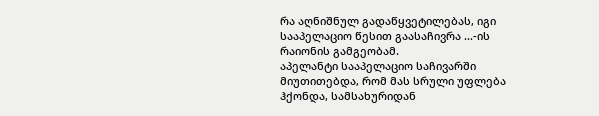რა აღნიშნულ გადაწყვეტილებას, იგი სააპელაციო წესით გაასაჩივრა ...-ის რაიონის გამგეობამ.
აპელანტი სააპელაციო საჩივარში მიუთითებდა, რომ მას სრული უფლება ჰქონდა, სამსახურიდან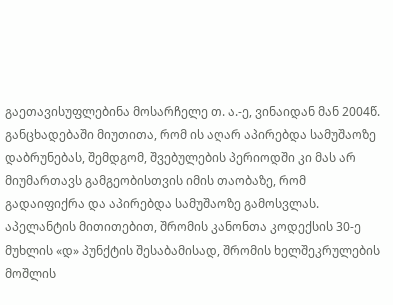გაეთავისუფლებინა მოსარჩელე თ. ა.-ე, ვინაიდან მან 2004წ. განცხადებაში მიუთითა, რომ ის აღარ აპირებდა სამუშაოზე დაბრუნებას, შემდგომ, შვებულების პერიოდში კი მას არ მიუმართავს გამგეობისთვის იმის თაობაზე, რომ გადაიფიქრა და აპირებდა სამუშაოზე გამოსვლას.
აპელანტის მითითებით, შრომის კანონთა კოდექსის 30-ე მუხლის «დ» პუნქტის შესაბამისად, შრომის ხელშეკრულების მოშლის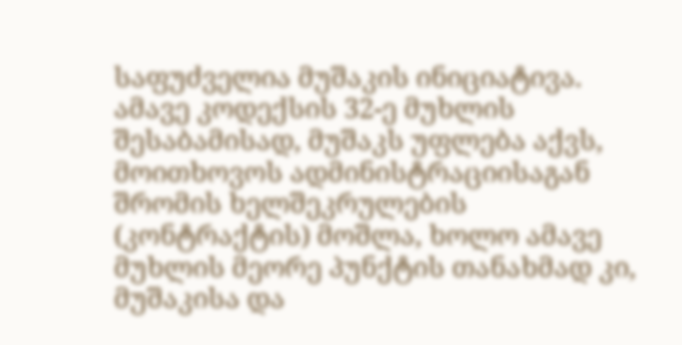საფუძველია მუშაკის ინიციატივა. ამავე კოდექსის 32-ე მუხლის შესაბამისად, მუშაკს უფლება აქვს, მოითხოვოს ადმინისტრაციისაგან შრომის ხელშეკრულების (კონტრაქტის) მოშლა, ხოლო ამავე მუხლის მეორე პუნქტის თანახმად კი, მუშაკისა და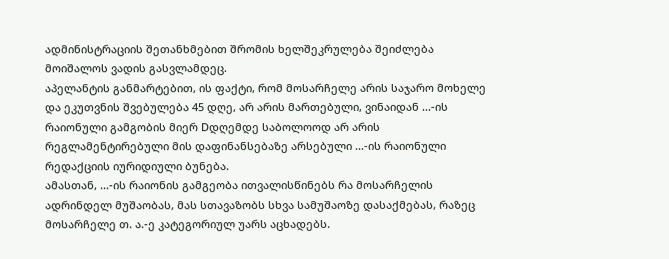ადმინისტრაციის შეთანხმებით შრომის ხელშეკრულება შეიძლება მოიშალოს ვადის გასვლამდეც.
აპელანტის განმარტებით, ის ფაქტი, რომ მოსარჩელე არის საჯარო მოხელე და ეკუთვნის შვებულება 45 დღე, არ არის მართებული, ვინაიდან ...-ის რაიონული გამგობის მიერ Dდღემდე საბოლოოდ არ არის რეგლამენტირებული მის დაფინანსებაზე არსებული ...-ის რაიონული რედაქციის იურიდიული ბუნება.
ამასთან, ...-ის რაიონის გამგეობა ითვალისწინებს რა მოსარჩელის ადრინდელ მუშაობას, მას სთავაზობს სხვა სამუშაოზე დასაქმებას, რაზეც მოსარჩელე თ. ა.-ე კატეგორიულ უარს აცხადებს.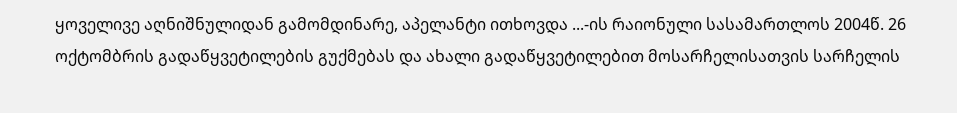ყოველივე აღნიშნულიდან გამომდინარე, აპელანტი ითხოვდა ...-ის რაიონული სასამართლოს 2004წ. 26 ოქტომბრის გადაწყვეტილების გუქმებას და ახალი გადაწყვეტილებით მოსარჩელისათვის სარჩელის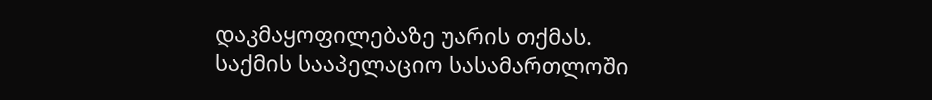დაკმაყოფილებაზე უარის თქმას.
საქმის სააპელაციო სასამართლოში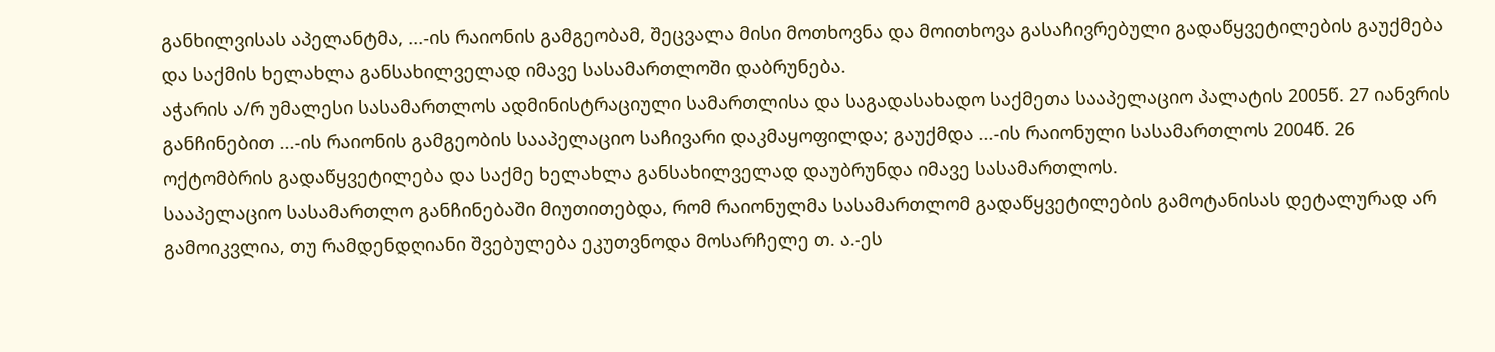განხილვისას აპელანტმა, ...-ის რაიონის გამგეობამ, შეცვალა მისი მოთხოვნა და მოითხოვა გასაჩივრებული გადაწყვეტილების გაუქმება და საქმის ხელახლა განსახილველად იმავე სასამართლოში დაბრუნება.
აჭარის ა/რ უმალესი სასამართლოს ადმინისტრაციული სამართლისა და საგადასახადო საქმეთა სააპელაციო პალატის 2005წ. 27 იანვრის განჩინებით ...-ის რაიონის გამგეობის სააპელაციო საჩივარი დაკმაყოფილდა; გაუქმდა ...-ის რაიონული სასამართლოს 2004წ. 26 ოქტომბრის გადაწყვეტილება და საქმე ხელახლა განსახილველად დაუბრუნდა იმავე სასამართლოს.
სააპელაციო სასამართლო განჩინებაში მიუთითებდა, რომ რაიონულმა სასამართლომ გადაწყვეტილების გამოტანისას დეტალურად არ გამოიკვლია, თუ რამდენდღიანი შვებულება ეკუთვნოდა მოსარჩელე თ. ა.-ეს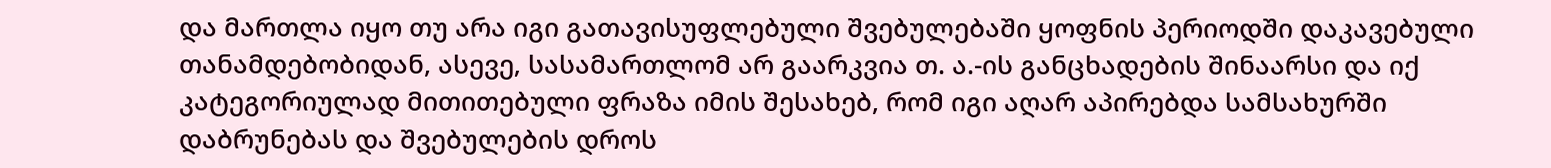და მართლა იყო თუ არა იგი გათავისუფლებული შვებულებაში ყოფნის პერიოდში დაკავებული თანამდებობიდან, ასევე‚ სასამართლომ არ გაარკვია თ. ა.-ის განცხადების შინაარსი და იქ კატეგორიულად მითითებული ფრაზა იმის შესახებ, რომ იგი აღარ აპირებდა სამსახურში დაბრუნებას და შვებულების დროს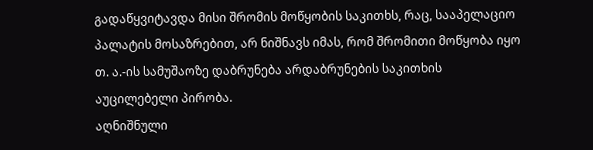გადაწყვიტავდა მისი შრომის მოწყობის საკითხს, რაც, სააპელაციო პალატის მოსაზრებით, არ ნიშნავს იმას, რომ შრომითი მოწყობა იყო თ. ა.-ის სამუშაოზე დაბრუნება არდაბრუნების საკითხის აუცილებელი პირობა.
აღნიშნული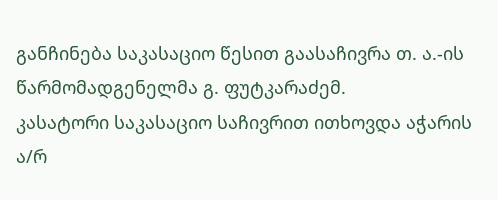განჩინება საკასაციო წესით გაასაჩივრა თ. ა.-ის წარმომადგენელმა გ. ფუტკარაძემ.
კასატორი საკასაციო საჩივრით ითხოვდა აჭარის ა/რ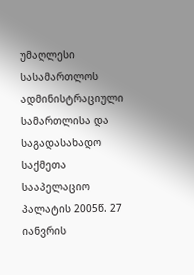უმაღლესი სასამართლოს ადმინისტრაციული სამართლისა და საგადასახადო საქმეთა სააპელაციო პალატის 2005წ. 27 იანვრის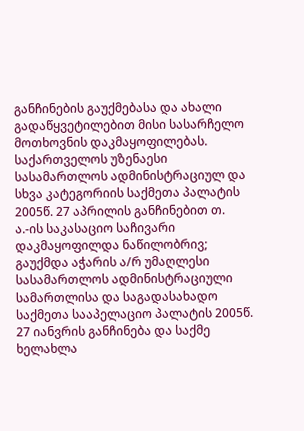განჩინების გაუქმებასა და ახალი გადაწყვეტილებით მისი სასარჩელო მოთხოვნის დაკმაყოფილებას.
საქართველოს უზენაესი სასამართლოს ადმინისტრაციულ და სხვა კატეგორიის საქმეთა პალატის 2005წ. 27 აპრილის განჩინებით თ. ა.-ის საკასაციო საჩივარი დაკმაყოფილდა ნაწილობრივ; გაუქმდა აჭარის ა/რ უმაღლესი სასამართლოს ადმინისტრაციული სამართლისა და საგადასახადო საქმეთა სააპელაციო პალატის 2005წ. 27 იანვრის განჩინება და საქმე ხელახლა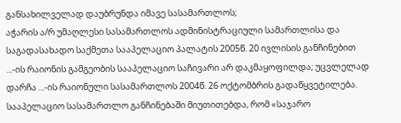განსახილველად დაუბრუნდა იმავე სასამართლოს;
აჭარის ა/რ უმაღლესი სასამართლოს ადმინისტრაციული სამართლისა და საგადასახადო საქმეთა სააპელაციო პალატის 2005წ. 20 ივლისის განჩინებით ...-ის რაიონის გამგეობის სააპელაციო საჩივარი არ დაკმაყოფილდა; უცვლელად დარჩა ...-ის რაიონული სასამართლოს 2004წ. 26 ოქტომბრის გადაწყვეტილება.
სააპელაციო სასამართლო განჩინებაში მიუთითებდა, რომ «საჯარო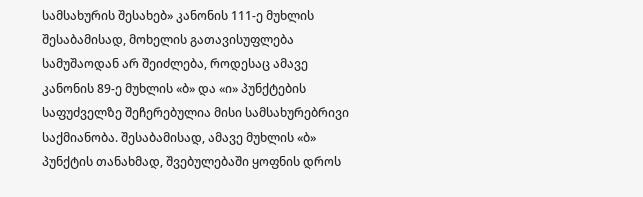სამსახურის შესახებ» კანონის 111-ე მუხლის შესაბამისად, მოხელის გათავისუფლება სამუშაოდან არ შეიძლება, როდესაც ამავე კანონის 89-ე მუხლის «ბ» და «ი» პუნქტების საფუძველზე შეჩერებულია მისი სამსახურებრივი საქმიანობა. შესაბამისად, ამავე მუხლის «ბ» პუნქტის თანახმად, შვებულებაში ყოფნის დროს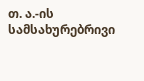თ. ა.-ის სამსახურებრივი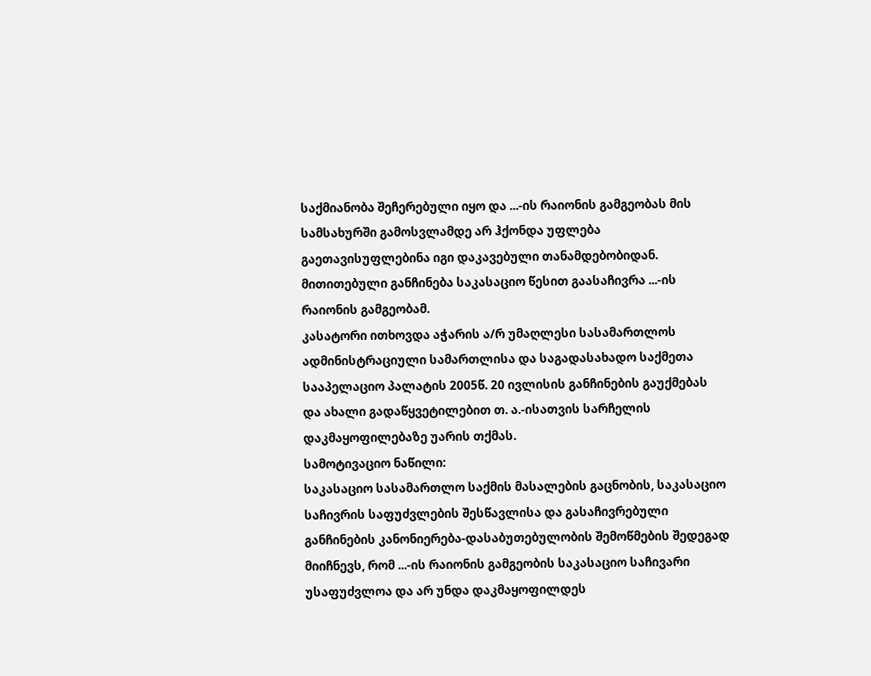საქმიანობა შეჩერებული იყო და ...-ის რაიონის გამგეობას მის სამსახურში გამოსვლამდე არ ჰქონდა უფლება გაეთავისუფლებინა იგი დაკავებული თანამდებობიდან.
მითითებული განჩინება საკასაციო წესით გაასაჩივრა ...-ის რაიონის გამგეობამ.
კასატორი ითხოვდა აჭარის ა/რ უმაღლესი სასამართლოს ადმინისტრაციული სამართლისა და საგადასახადო საქმეთა სააპელაციო პალატის 2005წ. 20 ივლისის განჩინების გაუქმებას და ახალი გადაწყვეტილებით თ. ა.-ისათვის სარჩელის დაკმაყოფილებაზე უარის თქმას.
სამოტივაციო ნაწილი:
საკასაციო სასამართლო საქმის მასალების გაცნობის, საკასაციო საჩივრის საფუძვლების შესწავლისა და გასაჩივრებული განჩინების კანონიერება-დასაბუთებულობის შემოწმების შედეგად მიიჩნევს, რომ ...-ის რაიონის გამგეობის საკასაციო საჩივარი უსაფუძვლოა და არ უნდა დაკმაყოფილდეს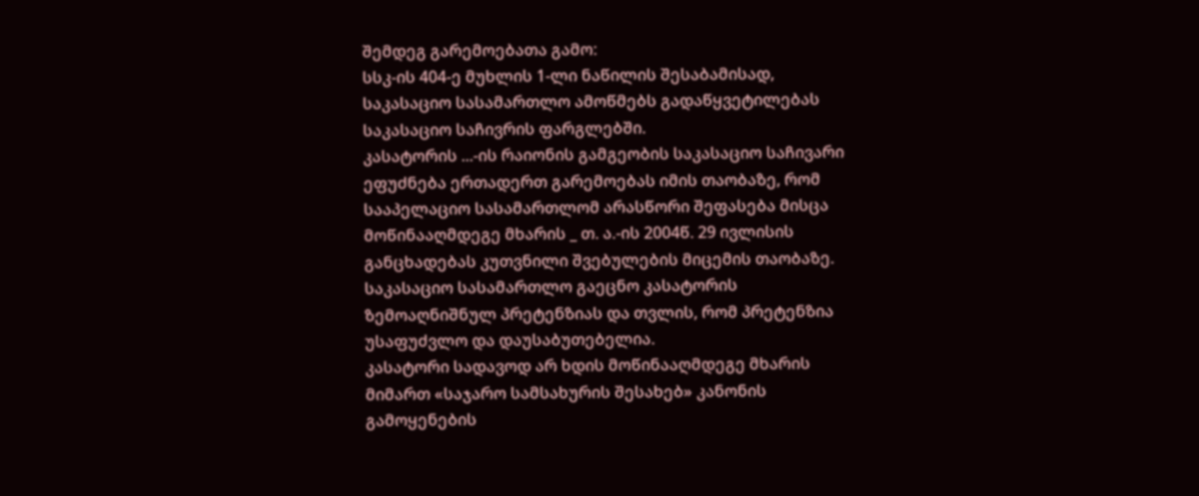შემდეგ გარემოებათა გამო:
სსკ-ის 404-ე მუხლის 1-ლი ნაწილის შესაბამისად, საკასაციო სასამართლო ამოწმებს გადაწყვეტილებას საკასაციო საჩივრის ფარგლებში.
კასატორის ...-ის რაიონის გამგეობის საკასაციო საჩივარი ეფუძნება ერთადერთ გარემოებას იმის თაობაზე, რომ სააპელაციო სასამართლომ არასწორი შეფასება მისცა მოწინააღმდეგე მხარის _ თ. ა.-ის 2004წ. 29 ივლისის განცხადებას კუთვნილი შვებულების მიცემის თაობაზე.
საკასაციო სასამართლო გაეცნო კასატორის ზემოაღნიშნულ პრეტენზიას და თვლის, რომ პრეტენზია უსაფუძვლო და დაუსაბუთებელია.
კასატორი სადავოდ არ ხდის მოწინააღმდეგე მხარის მიმართ «საჯარო სამსახურის შესახებ» კანონის გამოყენების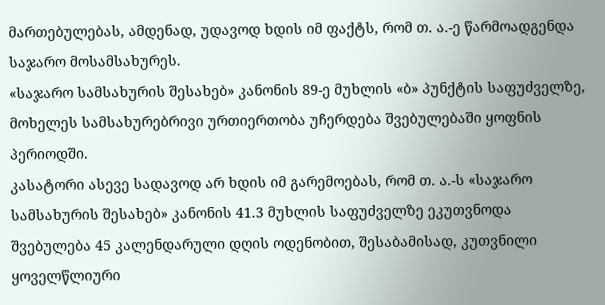მართებულებას, ამდენად, უდავოდ ხდის იმ ფაქტს, რომ თ. ა.-ე წარმოადგენდა საჯარო მოსამსახურეს.
«საჯარო სამსახურის შესახებ» კანონის 89-ე მუხლის «ბ» პუნქტის საფუძველზე, მოხელეს სამსახურებრივი ურთიერთობა უჩერდება შვებულებაში ყოფნის პერიოდში.
კასატორი ასევე სადავოდ არ ხდის იმ გარემოებას, რომ თ. ა.-ს «საჯარო სამსახურის შესახებ» კანონის 41.3 მუხლის საფუძველზე ეკუთვნოდა შვებულება 45 კალენდარული დღის ოდენობით, შესაბამისად, კუთვნილი ყოველწლიური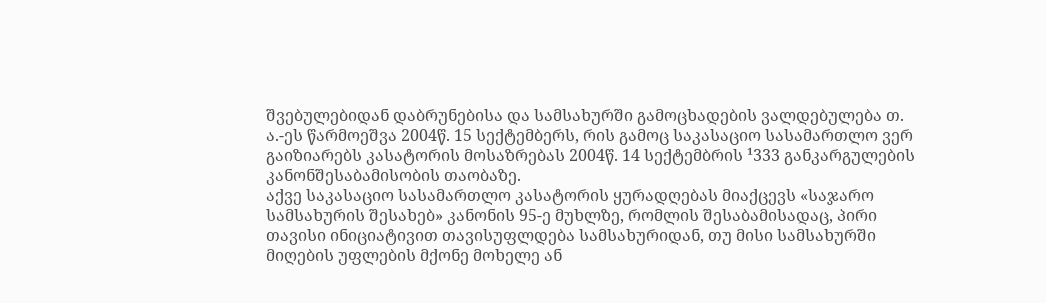შვებულებიდან დაბრუნებისა და სამსახურში გამოცხადების ვალდებულება თ. ა.-ეს წარმოეშვა 2004წ. 15 სექტემბერს, რის გამოც საკასაციო სასამართლო ვერ გაიზიარებს კასატორის მოსაზრებას 2004წ. 14 სექტემბრის ¹333 განკარგულების კანონშესაბამისობის თაობაზე.
აქვე საკასაციო სასამართლო კასატორის ყურადღებას მიაქცევს «საჯარო სამსახურის შესახებ» კანონის 95-ე მუხლზე, რომლის შესაბამისადაც, პირი თავისი ინიციატივით თავისუფლდება სამსახურიდან, თუ მისი სამსახურში მიღების უფლების მქონე მოხელე ან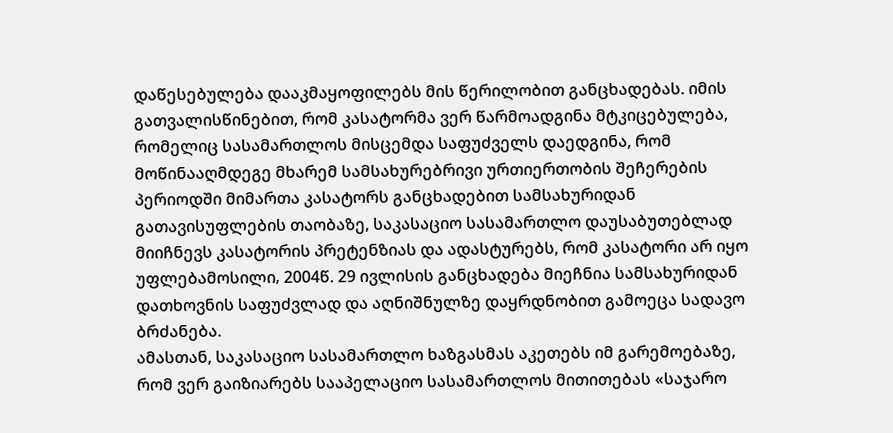დაწესებულება დააკმაყოფილებს მის წერილობით განცხადებას. იმის გათვალისწინებით, რომ კასატორმა ვერ წარმოადგინა მტკიცებულება, რომელიც სასამართლოს მისცემდა საფუძველს დაედგინა, რომ მოწინააღმდეგე მხარემ სამსახურებრივი ურთიერთობის შეჩერების პერიოდში მიმართა კასატორს განცხადებით სამსახურიდან გათავისუფლების თაობაზე, საკასაციო სასამართლო დაუსაბუთებლად მიიჩნევს კასატორის პრეტენზიას და ადასტურებს, რომ კასატორი არ იყო უფლებამოსილი‚ 2004წ. 29 ივლისის განცხადება მიეჩნია სამსახურიდან დათხოვნის საფუძვლად და აღნიშნულზე დაყრდნობით გამოეცა სადავო ბრძანება.
ამასთან, საკასაციო სასამართლო ხაზგასმას აკეთებს იმ გარემოებაზე, რომ ვერ გაიზიარებს სააპელაციო სასამართლოს მითითებას «საჯარო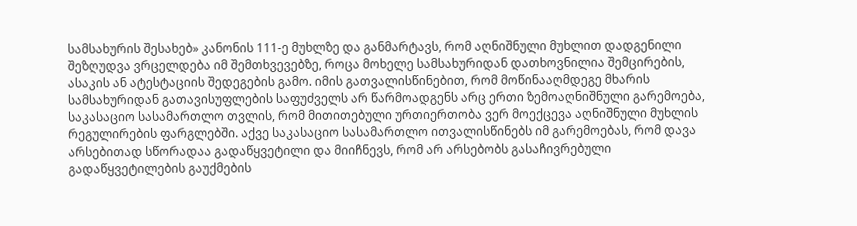სამსახურის შესახებ» კანონის 111-ე მუხლზე და განმარტავს, რომ აღნიშნული მუხლით დადგენილი შეზღუდვა ვრცელდება იმ შემთხვევებზე, როცა მოხელე სამსახურიდან დათხოვნილია შემცირების, ასაკის ან ატესტაციის შედეგების გამო. იმის გათვალისწინებით, რომ მოწინააღმდეგე მხარის სამსახურიდან გათავისუფლების საფუძველს არ წარმოადგენს არც ერთი ზემოაღნიშნული გარემოება, საკასაციო სასამართლო თვლის, რომ მითითებული ურთიერთობა ვერ მოექცევა აღნიშნული მუხლის რეგულირების ფარგლებში. აქვე საკასაციო სასამართლო ითვალისწინებს იმ გარემოებას, რომ დავა არსებითად სწორადაა გადაწყვეტილი და მიიჩნევს, რომ არ არსებობს გასაჩივრებული გადაწყვეტილების გაუქმების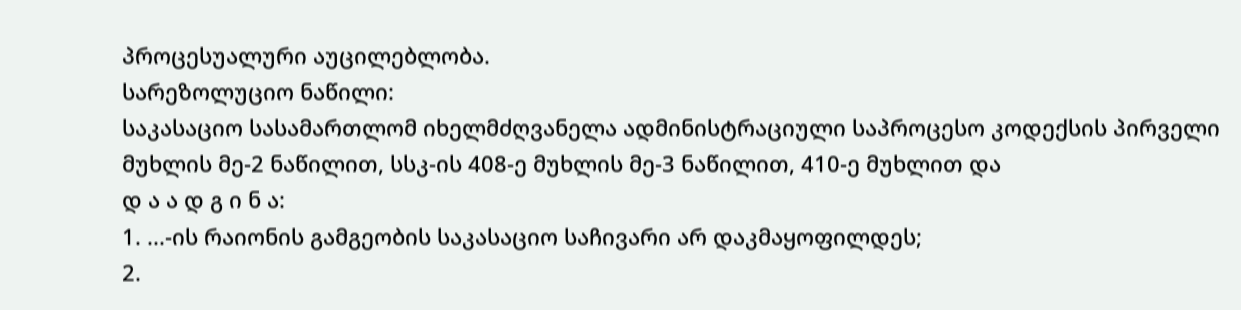პროცესუალური აუცილებლობა.
სარეზოლუციო ნაწილი:
საკასაციო სასამართლომ იხელმძღვანელა ადმინისტრაციული საპროცესო კოდექსის პირველი მუხლის მე-2 ნაწილით, სსკ-ის 408-ე მუხლის მე-3 ნაწილით, 410-ე მუხლით და
დ ა ა დ გ ი ნ ა:
1. ...-ის რაიონის გამგეობის საკასაციო საჩივარი არ დაკმაყოფილდეს;
2.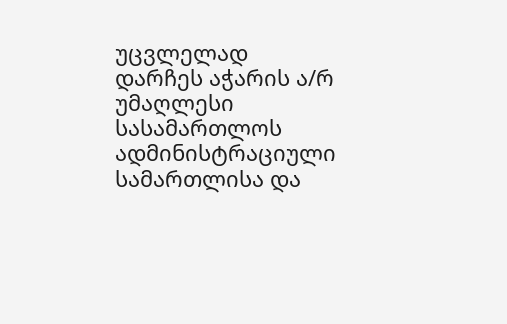უცვლელად დარჩეს აჭარის ა/რ უმაღლესი სასამართლოს ადმინისტრაციული სამართლისა და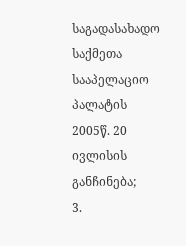საგადასახადო საქმეთა სააპელაციო პალატის 2005წ. 20 ივლისის განჩინება;
3.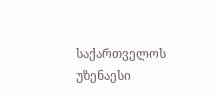საქართველოს უზენაესი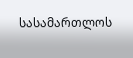სასამართლოს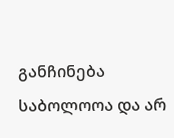განჩინება საბოლოოა და არ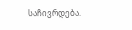საჩივრდება.